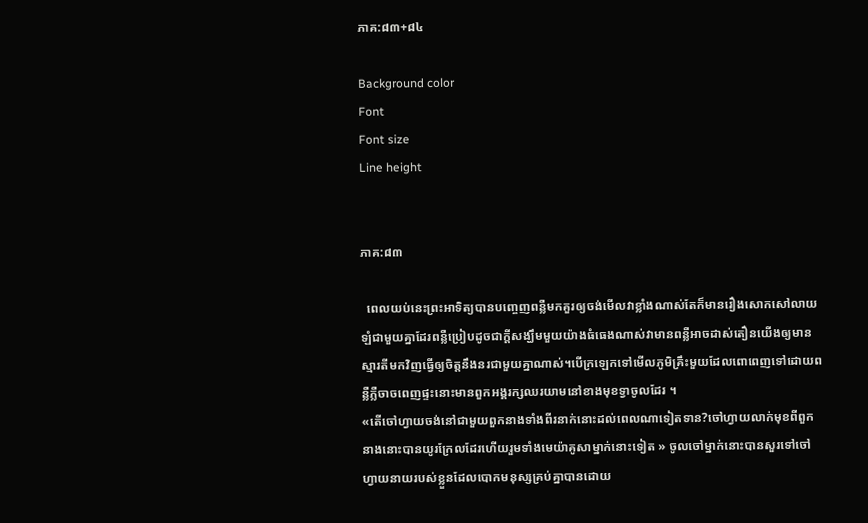ភាគ:៨៣+៨៤

Background color
Font
Font size
Line height


ភាគ:៨៣

  ពេលយប់នេះព្រះអាទិត្យបានបញ្ចេញពន្លឺមកគួរឲ្យចង់មើលវាខ្លាំងណាស់តែក៏មានរឿងសោកសៅលាយឡំជាមួយគ្នាដែរពន្លឺប្រៀបដូចជាក្ដីសង្ឃឹមមួយយ៉ាងធំធេងណាស់វាមានពន្លឺអាចដាស់តឿនយើងឲ្យមានស្មារតីមកវិញធ្វើឲ្យចិត្តនឹងនរជាមួយគ្នាណាស់។បើក្រឡេកទៅមើលភូមិគ្រឹះមួយដែលពោពេញទៅដោយពន្លឺភ្លឺចាចពេញផ្ទះនោះមានពួកអង្គរក្សឈរយាមនៅខាងមុខទ្វាចូលដែរ ។
«តើចៅហ្វាយចង់នៅជាមួយពួកនាងទាំងពីរនាក់នោះដល់ពេលណាទៀតទាន?ចៅហ្វាយលាក់មុខពីពួកនាងនោះបានយូរក្រែលដែរហើយរួមទាំងមេយ៉ាគូសាម្នាក់នោះទៀត » ចូលចៅម្នាក់នោះបានសួរទៅចៅហ្វាយនាយរបស់ខ្លួនដែលបោកមនុស្សគ្រប់គ្នាបានដោយ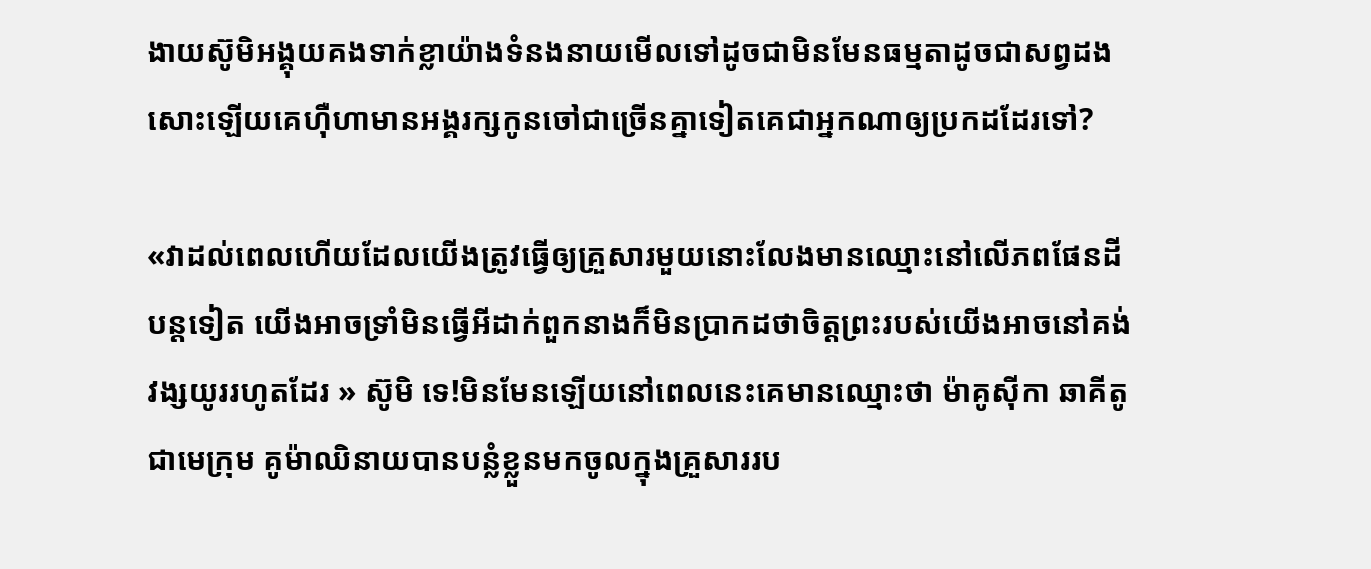ងាយស៊ូមិអង្គុយគងទាក់ខ្លាយ៉ាងទំនងនាយមើលទៅដូចជាមិនមែនធម្មតាដូចជាសព្វដងសោះឡើយគេហ៊ឺហាមានអង្គរក្សកូនចៅជាច្រើនគ្នាទៀតគេជាអ្នកណាឲ្យប្រកដដែរទៅ?

«វាដល់ពេលហើយដែលយើងត្រូវធ្វើឲ្យគ្រួសារមួយនោះលែងមានឈ្មោះនៅលើភពផែនដីបន្តទៀត យើងអាចទ្រាំមិនធ្វើអីដាក់ពួកនាងក៏មិនប្រាកដថាចិត្តព្រះរបស់យើងអាចនៅគង់វង្សយូររហូតដែរ » ស៊ូមិ ទេ!មិនមែនឡើយនៅពេលនេះគេមានឈ្មោះថា ម៉ាគូស៊ីកា ឆាគីតូ ជាមេក្រុម គូម៉ាឈិនាយបានបន្លំខ្លួនមកចូលក្នុងគ្រួសាររប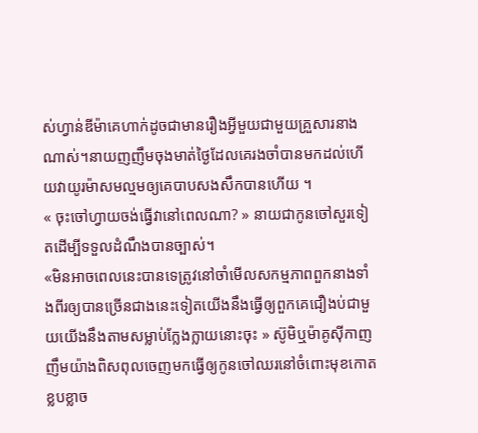ស់ហ្វាន់ឌីម៉ាគេហាក់ដូចជាមានរឿងអ្វីមួយជាមួយគ្រួសារនាងណាស់។នាយញញឹមចុងមាត់ថ្ងៃដែលគេរងចាំបានមកដល់ហើយវាយូរម៉ាសមល្មមឲ្យគេបាបសងសឹកបានហើយ ។
« ចុះចៅហ្វាយចង់ធ្វើវានៅពេលណា? » នាយជាកូនចៅសួរទៀតដើម្បីទទួលដំណឹងបានច្បាស់។
«មិនអាចពេលនេះបានទេត្រូវនៅចាំមើលសកម្មភាពពួកនាងទាំងពីរឲ្យបានច្រើនជាងនេះទៀតយើងនឹងធ្វើឲ្យពួកគេជឿងប់ជាមួយយើងនឹងតាមសម្លាប់ក្លែងក្លាយនោះចុះ » ស៊ូមិឬម៉ាគូស៊ីកាញញឹមយ៉ាងពិសពុលចេញមកធ្វើឲ្យកូនចៅឈរនៅចំពោះមុខកោតខ្លបខ្លាច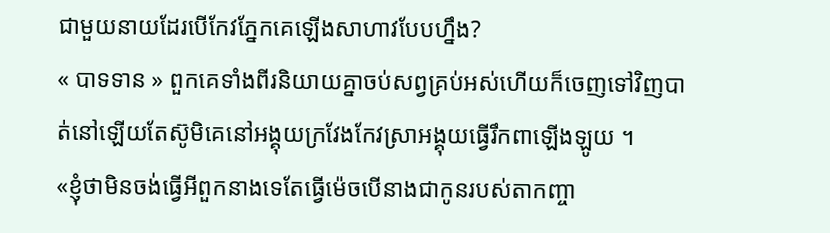ជាមួយនាយដែរបើកែវភ្នែកគេឡើងសាហាវបែបហ្នឹង?
« បាទទាន » ពួកគេទាំងពីរនិយាយគ្នាចប់សព្វគ្រប់អស់ហើយក៏ចេញទៅវិញបាត់នៅឡើយតែស៊ូមិគេនៅអង្គុយក្រវែងកែវស្រាអង្គុយធ្វើរឹកពាឡើងឡូយ ។
«ខ្ញុំថាមិនចង់ធ្វើអីពួកនាងទេតែធ្វើម៉េចបើនាងជាកូនរបស់តាកញ្ចា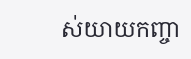ស់យាយកញ្ចា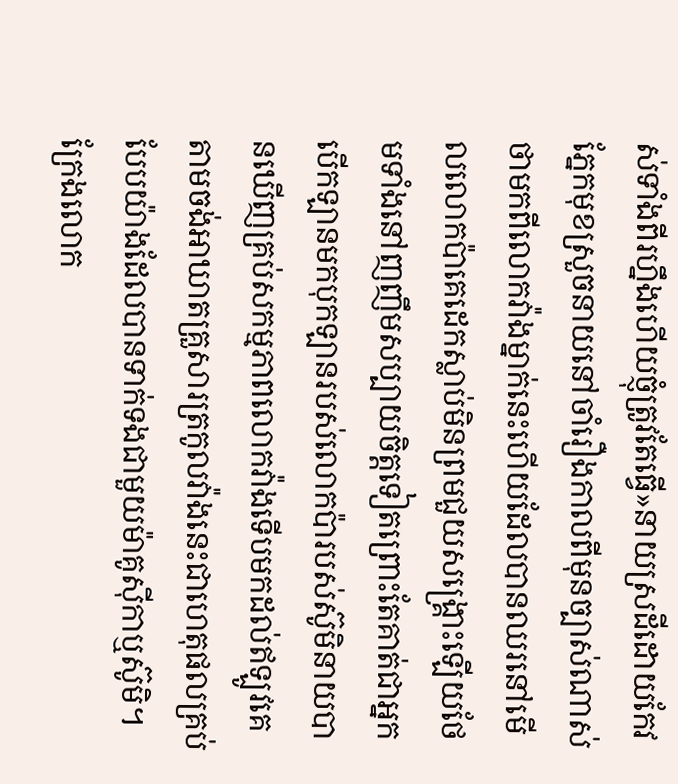ស់ទាំងពីរហ្នឹងហើយច្ញុំត្រូវតែធ្វើ»នាយស្រដីដោយកែវភ្នែកមុខស្រួចនាយនៅចាំរឿងកាលពីមុនច្បាស់ណាស់ថាមកពីលោកវ៉ាងម្នាក់នេះហើយដែលបានឈរនៅមើលលោកប៉ាគេដេកស្លាប់មិនព្រមជួយសង្គ្រោះឡើយថែមទាំងនៅញញឹមសប្បាយចិត្តទៀតព្រោះតែគាត់ជាអ្នកបើកឡានមកបុកឡានរបស់លោកប៉ារបស់ស៊ូមិនាយបានឃើញគ្រប់សកម្មភាពលោកវ៉ាងទើបមកដល់ឥឡូវគេតាមចង់អាឃាតគ្រួសារត្រកូលវ៉ាងនេះជាហេតុផលគ្រប់បែបយ៉ាងដែលបានទាក់ទងជាមួយម៉ាគូស៊ីកាឬស៊ូមិ។ក្រែងលោក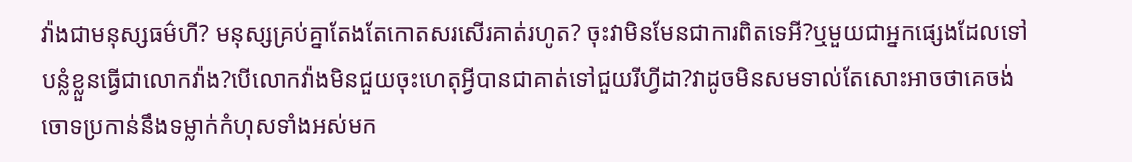វ៉ាងជាមនុស្សធម៌ហី? មនុស្សគ្រប់គ្នាតែងតែកោតសរសើរគាត់រហូត? ចុះវាមិនមែនជាការពិតទេអី?ឬមួយជាអ្នកផ្សេងដែលទៅបន្លំខ្លួនធ្វើជាលោកវ៉ាង?បើលោកវ៉ាងមិនជួយចុះហេតុអ្វីបានជាគាត់ទៅជួយរីហ្វីដា?វាដូចមិនសមទាល់តែសោះអាចថាគេចង់ចោទប្រកាន់នឹងទម្លាក់កំហុសទាំងអស់មក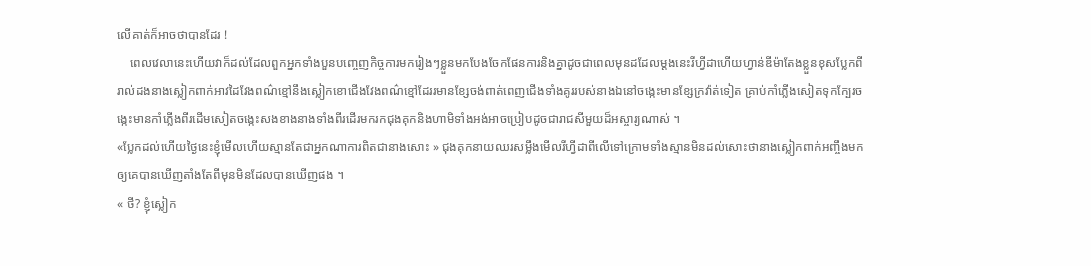លើគាត់ក៏អាចថាបានដែរ !
    ពេលវេលានេះហើយវាក៏ដល់ដែលពួកអ្នកទាំងបួនបញ្ចេញកិច្ចការមករៀងៗខ្លួនមកបែងចែកផែនការនិងគ្នាដូចជាពេលមុនដដែលម្ដងនេះរីហ្វីដាហើយហ្វាន់ឌីម៉ាតែងខ្លួនខុសប្លែកពីរាល់ដងនាងស្លៀកពាក់អាវដៃវែងពណ៌ខ្មៅនឹងស្លៀកខោជើងវែងពណ៌ខ្មៅដែររមានខ្សែចង់ពាត់ពេញជើងទាំងគូររបស់នាងឯនៅចង្កេះមានខ្សែក្រវ៉ាត់ទៀត គ្រាប់កាំភ្លើងសៀតទុកក្បែរចង្កេះមានកាំភ្លើងពីរដើមសៀតចង្កេះសងខាងនាងទាំងពីរដើរមករកជុងគុកនិងហាមិទាំងអង់អាចប្រៀបដូចជារាជសីមួយដ៏អស្ចារ្យណាស់ ។
«ប្លែកដល់ហើយថ្ងៃនេះខ្ញុំមើលហើយស្មានតែជាអ្នកណាការពិតជានាងសោះ » ជុងគុកនាយឈរសម្លឹងមើលរីហ្វីដាពីលើទៅក្រោមទាំងស្មានមិនដល់សោះថានាងស្លៀកពាក់អញ្ចឹងមកឲ្យគេបានឃើញតាំងតែពីមុនមិនដែលបានឃើញផង ។
« ថី? ខ្ញុំស្លៀក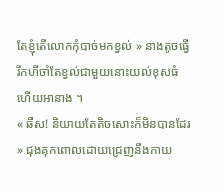តែខ្ញុំតើលោកកុំបាច់មកខ្វល់ » នាងតូចធ្វើរឹកហីចាំតែខ្វល់ជាមួយនោះយល់ខុសធំហើយអានាង ។
« ឆឺស! និយាយតែតិចសោះក៏មិនបានដែរ » ជុងគុកពោលដោយជ្រេញនឹងកាយ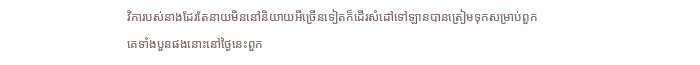វិការបស់នាងដែរតែនាយមិននៅនិយាយអីច្រើនទៀតក៏ដើរសំដៅទៅឡានបានត្រៀមទុកសម្រាប់ពួកគេទាំងបួនផងនោះនៅថ្ងៃនេះពួក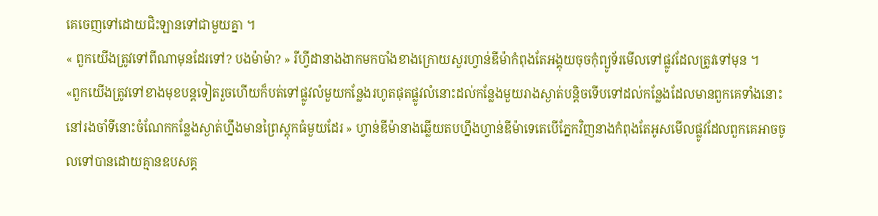គេចេញទៅដោយជិះឡានទៅជាមួយគ្នា ។
« ពួកយើងត្រូវទៅពីណាមុនដែរទៅ? បងម៉ាម៉ា? » រីហ្វីដានាងងាកមកបាំងខាងក្រោយសួរហ្វាន់ឌីម៉ាកំពុងតែអង្គុយចុចកុំព្យូទ័រមើលទៅផ្លូវដែលត្រូវទៅមុន ។
«ពួកយើងត្រូវទៅខាងមុខបន្តទៀតរួចហើយក៏បត់ទៅផ្លូវលំមួយកន្លែងរហូតផុតផ្លូវលំនោះដល់កន្លែងមួយរាងស្ងាត់បន្តិចទើបទៅដល់កន្លែងដែលមានពួកគេទាំងនោះនៅរងចាំទីនោះចំណែកកន្លែងស្ងាត់ហ្នឹងមានព្រៃស្ដុកធំមួយដែរ » ហ្វាន់ឌីម៉ានាងឆ្លើយតបហ្នឹងហ្វាន់ឌីម៉ាទេតេបើភ្នែកវិញនាងកំពុងតែអូសមើលផ្លូវដែលពួកគេអាចចូលទៅបានដោយគ្មានឧបសគ្គ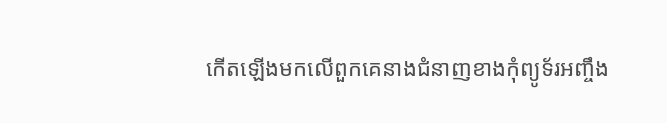កើតឡើងមកលើពួកគេនាងជំនាញខាងកុំព្យូទ័រអញ្ចឹង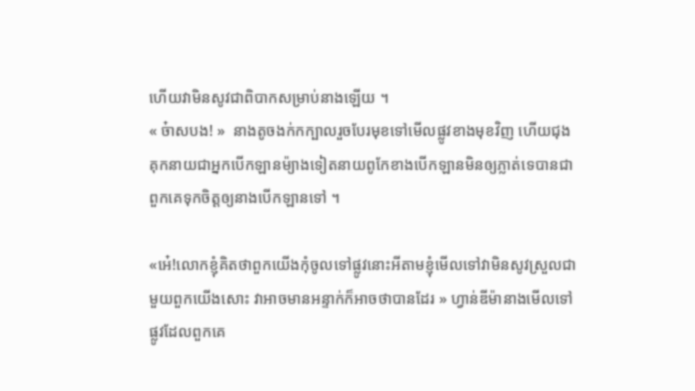ហើយវាមិនសូវជាពិបាកសម្រាប់នាងឡើយ ។
« ច៎ាសបង! »  នាងតូចងក់កក្បាលរួចបែរមុខទៅមើលផ្លូវខាងមុខវិញ ហើយជុងគុកនាយជាអ្នកបើកឡានម៉្យាងទៀតនាយពូកែខាងបើកឡានមិនឲ្យភ្លាត់ទេបានជាពួកគេទុកចិត្តឲ្យនាងបើកឡានទៅ ។

«អ៎េ!លោកខ្ញុំគិតថាពួកយើងកុំចូលទៅផ្លូវនោះអីតាមខ្ញុំមើលទៅវាមិនសូវស្រួលជាមួយពួកយើងសោះ វាអាចមានអន្ទាក់ក៏អាចថាបានដែរ » ហ្វាន់ឌីម៉ានាងមើលទៅផ្លូវដែលពួកគេ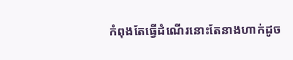កំពុងតែធ្វើដំណើរនោះតែនាងហាក់ដូច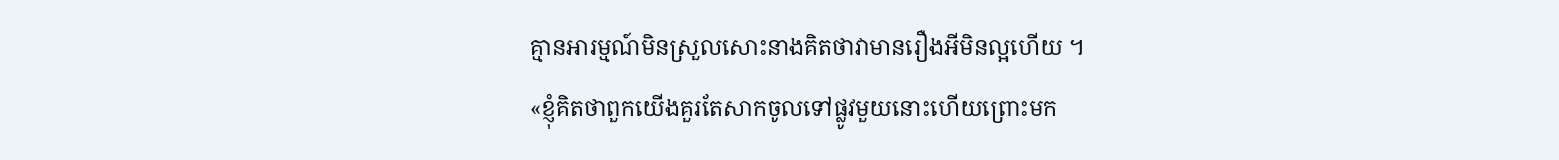គ្មានអារម្មណ៍មិនស្រួលសោះនាងគិតថាវាមានរឿងអីមិនល្អហើយ ។
«ខ្ញុំគិតថាពួកយើងគួរតែសាកចូលទៅផ្លូវមួយនោះហើយព្រោះមក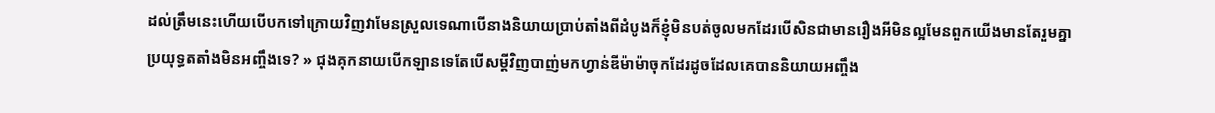ដល់ត្រឹមនេះហើយបើបកទៅក្រោយវិញវាមែនស្រួលទេណាបើនាងនិយាយប្រាប់តាំងពីដំបូងក៏ខ្ញុំមិនបត់ចូលមកដែរបើសិនជាមានរឿងអីមិនល្អមែនពួកយើងមានតែរួមគ្នាប្រយុទ្ធតតាំងមិនអញ្ចឹងទេ? » ជុងគុកនាយបើកឡានទេតែបើសម្ដីវិញបាញ់មកហ្វាន់ឌីម៉ាម៉ាចុកដែរដូចដែលគេបាននិយាយអញ្ចឹង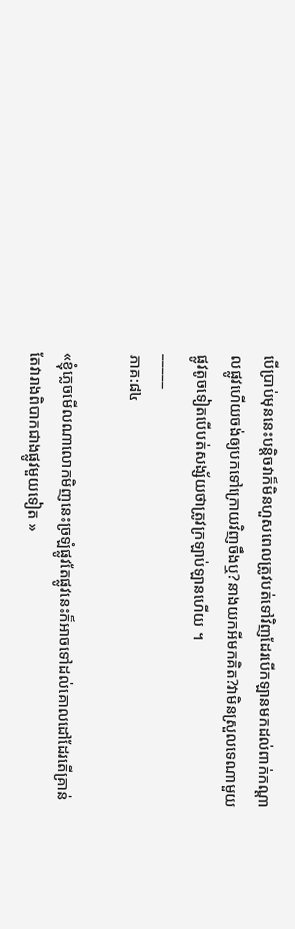បើប្រាប់មុននេះបន្តិចវាក៏មិនហួសពេលត្រូវបត់ទៅវិញដែរបើកឡានមកដល់ពាក់កណ្ដាលផ្លូវហើយចង់ឲ្យបកទៅក្រោយវិញចឹងឬ?នាងយកអីមកគិត?វាមិនស្រួលទេណាមួយផ្លូវតូចទៀតបើបត់សង្ស័យថាត្រូវក្រឡាប់ឡានហើយ ។
_____
ភាគ:៨៤

«ខ្ញុំភ្លេចមើលណាលោកមិញនេះច្រឡំផ្លូវតែផ្លូវនេះក៏អាចទៅដល់គោលដៅដែរតើគ្រាន់តែវារាងពិបាកជាងផ្លូវមួយទៀត »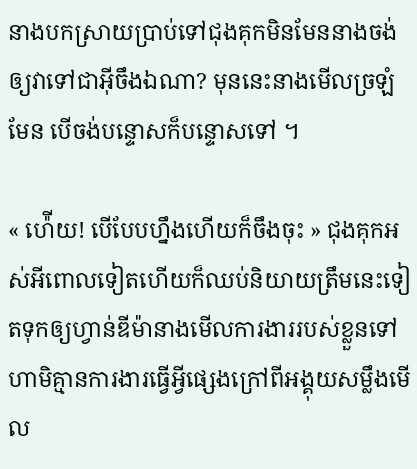នាងបកស្រាយប្រាប់ទៅជុងគុកមិនមែននាងចង់ឲ្យវាទៅជាអ៊ីចឹងឯណា? មុននេះនាងមើលច្រឡំមែន បើចង់បន្ទោសក៏បន្ទោសទៅ ។

« ហ៉ើយ! បើបែបហ្នឹងហើយក៏ចឹងចុះ » ជុងគុកអស់អីពោលទៀតហើយក៏ឈប់និយាយត្រឹមនេះទៀតទុកឲ្យហ្វាន់ឌីម៉ានាងមើលការងាររបស់ខ្លួនទៅ ហាមិគ្មានការងារធ្វើអ្វីផ្សេងក្រៅពីអង្គុយសម្លឹងមើល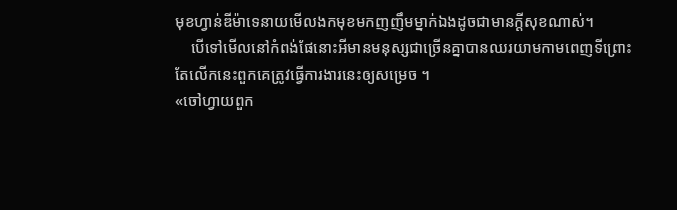មុខហ្វាន់ឌីម៉ាទេនាយមើលងកមុខមកញញឹមម្នាក់ឯងដូចជាមានក្ដីសុខណាស់។
    បើទៅមើលនៅកំពង់ផែនោះអីមានមនុស្សជាច្រើនគ្នាបានឈរយាមកាមពេញទីព្រោះតែលើកនេះពួកគេត្រូវធ្វើការងារនេះឲ្យសម្រេច ។
«ចៅហ្វាយពួក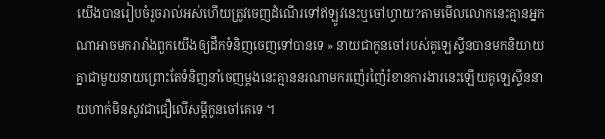យើងបានរៀបចំរួចរាល់អស់ហើយត្រូវចេញដំណើរទៅឥឡូវនេះឬចៅហ្វាយ?តាមមើលលោកនេះគ្មានអ្នកណាអាចមករារាំងពួកយើងឲ្យដឹកទំនិញចេញទៅបានទេ » នាយជាកូនចៅរបស់គូឡេស្ទីនបានមកនិយាយគ្នាជាមួយនាយព្រោះតែទំនិញនាំចេញម្ដងនេះគ្មាននរណាមករញ៉េរញ៉ៃរំខានការងារនេះឡើយគូឡេស្ទីននាយហាក់មិនសូវជាជឿលើសម្ដីកូនចៅគេទេ ។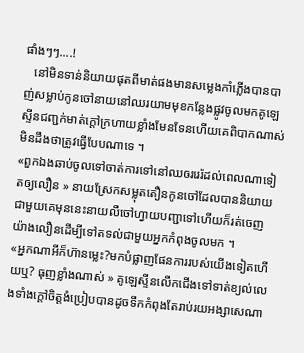ផាំងៗៗ....!
   នៅមិនទាន់និយាយផុតពីមាត់ផងមានសម្លេងកាំភ្លើងបានបាញ់សម្លាប់កូនចៅនាយនៅឈរយាមមុខកន្លែងផ្លូវចូលមកគូឡេស្ទីនជញ្ជក់មាត់ក្ដៅក្រហាយខ្លាំងមែនទែនហើយគេពិបាកណាស់មិនដឹងថាត្រូវធ្វើបែបណាទេ ។
«ពួកឯងឆាប់ចូលទៅចាត់ការទៅនៅឈឲររេរ៉ដល់ពេលណាទៀតឲ្យលឿន » នាយស្រែកសម្លុតតឿនកូនចៅដែលបាននិយាយជាមួយគេមុននេះនាយលឺចៅហ្វាយបញ្ជាទៅហើយក៏រត់ចេញយ៉ាងលឿនដើម្បីទៅតទល់ជាមួយអ្នកកំពុងចូលមក ។
«អ្នកណាអីក៏ហ៊ានម្លេះ?មកបំផ្លាញផែនការរបស់យើងទៀតហើយឬ? ធុញខ្លាំងណាស់ » គូឡេស្ទីនលើកជើងទៅទាត់ខ្យល់លេងទាំងក្ដៅចិត្តងំប្រៀបបានដូចទឹកកំពុងតែរាប់រយអង្សាសេណា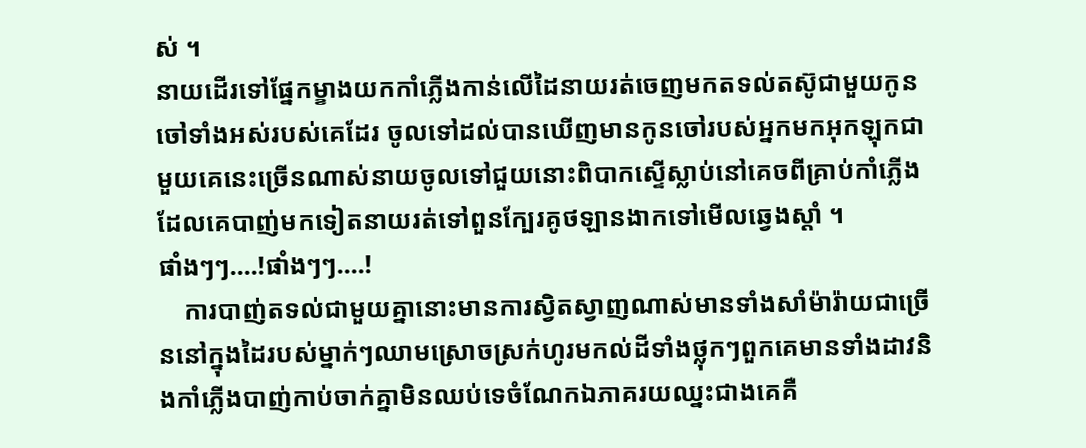ស់ ។
នាយដើរទៅផ្នែកម្ខាងយកកាំភ្លើងកាន់លើដៃនាយរត់ចេញមកតទល់តស៊ូជាមួយកូនចៅទាំងអស់របស់គេដែរ ចូលទៅដល់បានឃើញមានកូនចៅរបស់អ្នកមកអុកឡុកជាមួយគេនេះច្រើនណាស់នាយចូលទៅជួយនោះពិបាកស្ទើស្លាប់នៅគេចពីគ្រាប់កាំភ្លើងដែលគេបាញ់មកទៀតនាយរត់ទៅពួនក្បែរគូថឡានងាកទៅមើលឆ្វេងស្ដាំ ។
ផាំងៗៗ....!ផាំងៗៗ....!
    ការបាញ់តទល់ជាមួយគ្នានោះមានការស្វិតស្វាញណាស់មានទាំងសាំម៉ារ៉ាយជាច្រើននៅក្នុងដៃរបស់ម្នាក់ៗឈាមស្រោចស្រក់ហូរមកល់ដីទាំងថ្លុកៗពួកគេមានទាំងដាវនិងកាំភ្លើងបាញ់កាប់ចាក់គ្នាមិនឈប់ទេចំណែកឯភាគរយឈ្នះជាងគេគឺ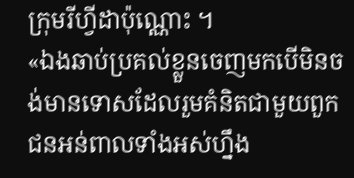ក្រុមរីហ្វីដាប៉ុណ្ណោះ ។
«ឯងឆាប់ប្រគល់ខ្លួនចេញមកបើមិនចង់មានទោសដែលរួមគំនិតជាមួយពួកជនអន់ពាលទាំងអស់ហ្នឹង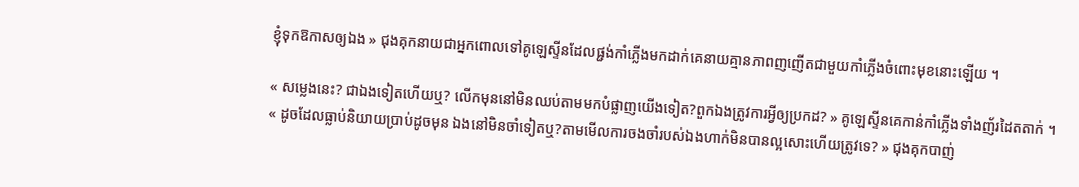ខ្ញុំទុកឱកាសឲ្យឯង » ជុងគុកនាយជាអ្នកពោលទៅគូឡេស្ទីនដែលផ្ជង់កាំភ្លើងមកដាក់គេនាយគ្មានភាពញញើតជាមួយកាំភ្លើងចំពោះមុខនោះឡើយ ។

« សម្លេងនេះ? ជាឯងទៀតហើយឬ? លើកមុននៅមិនឈប់តាមមកបំផ្លាញយើងទៀត?ពួកឯងត្រូវការអ្វីឲ្យប្រកដ? » គូឡេស្ទីនគេកាន់កាំភ្លើងទាំងញ័រដៃតតាក់ ។
« ដូចដែលធ្លាប់និយាយប្រាប់ដូចមុន ឯងនៅមិនចាំទៀតឬ?តាមមើលការចងចាំរបស់ឯងហាក់មិនបានល្អសោះហើយត្រូវទេ? » ជុងគុកបាញ់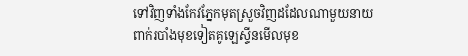ទៅវិញទាំងកែវភ្នែកមុតស្រួចវិញដដែលណាមួយនាយពាក់របាំងមុខទៀតគូឡេស្ទីនមើលមុខ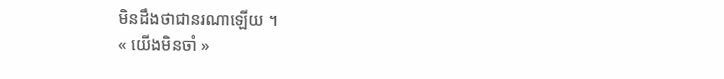មិនដឹងថាជានរណាឡើយ ។
« យើងមិនចាំ »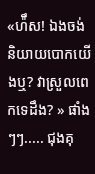«ហ៉ឹស! ឯងចង់និយាយបោកយើងឬ? វាស្រួលពេកទេដឹង? » ផាំងៗៗ..... ជុងគុ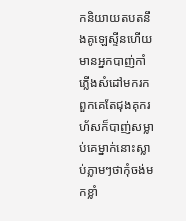កនិយាយតបតនឹងគូឡេស្ទីនហើយមានអ្នកបាញ់កាំភ្លើងសំដៅមករកពួកគេតែជុងគុករហ័សក៏បាញ់សម្លាប់គេម្នាក់នោះស្លាប់ភ្លាមៗថាកុំចង់មកខ្លាំ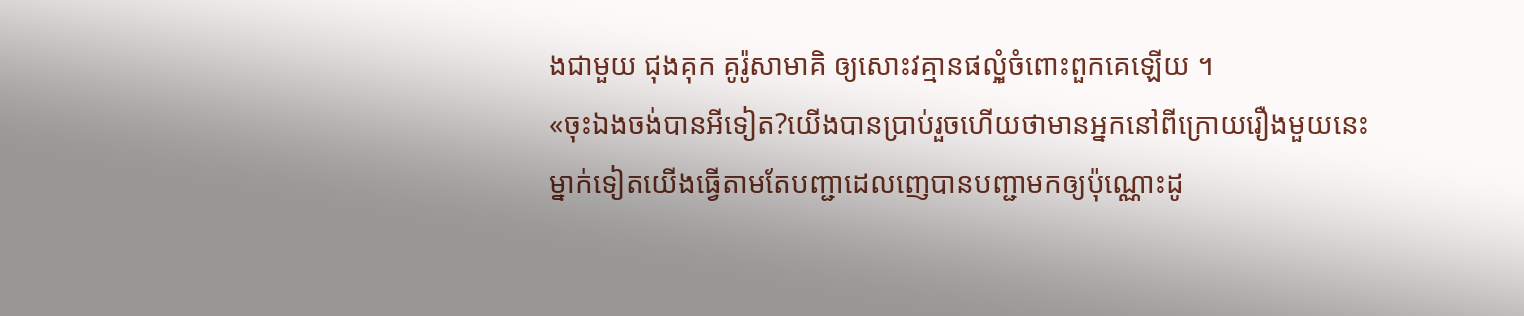ងជាមួយ ជុងគុក គូរ៉ូសាមាគិ ឲ្យសោះវគ្មានផលុំ្អចំពោះពួកគេឡើយ ។
«ចុះឯងចង់បានអីទៀត?យើងបានប្រាប់រួចហើយថាមានអ្នកនៅពីក្រោយរឿងមួយនេះម្នាក់ទៀតយើងធ្វើតាមតែបញ្ជាដេលញេបានបញ្ជាមកឲ្យប៉ុណ្ណោះដូ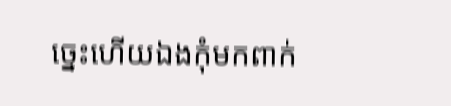ច្នេះហើយឯងកុំមកពាក់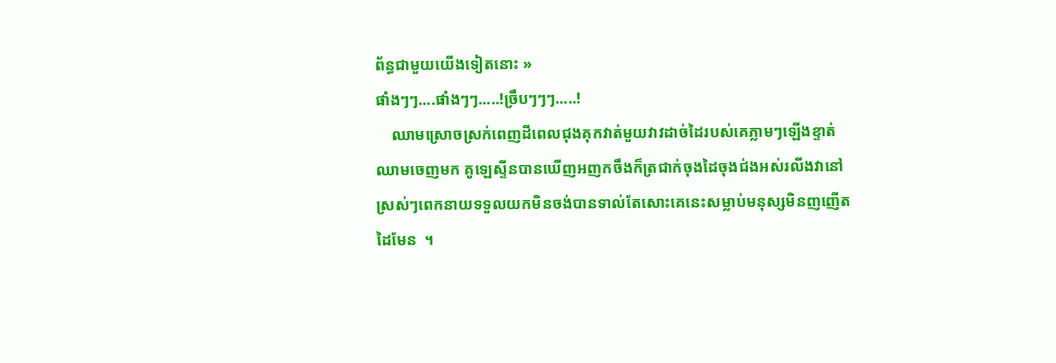ព័ន្ធជាមួយយើងទៀតនោះ »
ផាំងៗៗ....ផាំងៗៗ.....!ច្រឹបៗៗៗ.....!
    ឈាមស្រោចស្រក់ពេញដីពេលជុងគុកវាត់មួយវាវដាច់ដៃរបស់គេភ្លាមៗឡើងខ្ទាត់ឈាមចេញមក គូឡេស្ទីនបានឃើញអញកចឹងក៏ត្រជាក់ចុងដៃចុងជ់ងអស់រលីងវានៅស្រស់ៗពេកនាយទទួលយកមិនចង់បានទាល់តែសោះគេនេះសម្លាប់មនុស្សមិនញញើតដៃមែន  ។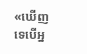«ឃើញទេបើអ្ន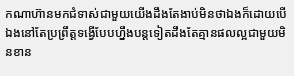កណាហ៊ានមកជំទាស់ជាមួយយើងដឹងតែងាប់មិនថាឯងក៏ដោយបើឯងនៅតែប្រព្រឹត្តទង្វើបែបហ្នឹងបន្តទៀតដឹងតែគ្មានផលល្អជាមួយមិនខាន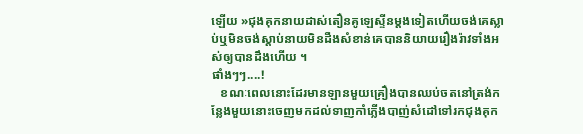ឡើយ »ជុងគុកនាយដាស់តឿនគូឡេស្ទីនម្តងទៀតហើយចង់គេស្លាប់ឬមិនចង់ស្ដាប់នាយមិនដឺងសំខាន់គេបាននិយាយរឿងរ៉ាវទាំងអស់ឲ្យបានដឹងហើយ ។
ផាំងៗៗ....!
   ខណៈពេលនោះដែរមានឡានមួយគ្រឿងបានឈប់ចតនៅត្រង់កន្លែងមួយនោះចេញមកដល់ទាញកាំភ្លើងបាញ់សំដៅទៅរកជុងគុក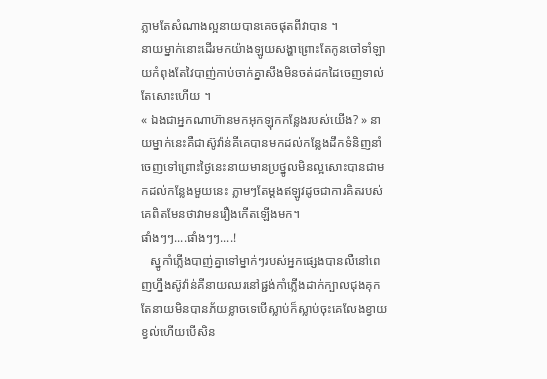ភ្លាមតែសំណាងល្អនាយបានគេចផុតពីវាបាន ។
នាយម្នាក់នោះដើរមកយ៉ាងឡូយសង្ហាព្រោះតែកូនចៅទាំឡាយកំពុងតែវៃបាញ់កាប់ចាក់គ្នាសឹងមិនចត់ដកដៃចេញទាល់តែសោះហើយ ។
« ឯងជាអ្នកណាហ៊ានមកអុកឡុកកន្លែងរបស់យើង? » នាយម្នាក់នេះគឺជាស៊ូវ៉ាន់គីគេបានមកដល់កន្លែងដឹកទំនិញនាំចេញទៅព្រោះថ្ងៃនេះនាយមានប្រថ្នូលមិនល្អសោះបានជាមកដល់កន្លែងមួយនេះ ភ្លាមៗតែម្ដងឥឡូវដូចជាការគិតរបស់គេពិតមែនថាវាមនរឿងកើតឡើងមក។
ផាំងៗៗ....ផាំងៗៗ....!
   ស្នូកាំភ្លើងបាញ់គ្នាទៅម្នាក់ៗរបស់អ្នកផ្សេងបានលឺនៅពេញហ្នឹងស៊ូវ៉ាន់គីនាយឈរនៅផ្ជង់កាំភ្លើងដាក់ក្បាលជុងគុកតែនាយមិនបានភ័យខ្លាចទេបើស្លាប់ក៏ស្លាប់ចុះគេលែងខ្វាយខ្វល់ហើយបើសិន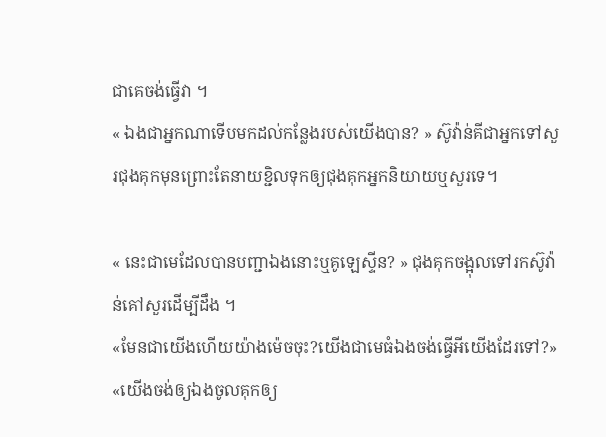ជាគេចង់ធ្វើវា ។
« ឯងជាអ្នកណាទើបមកដល់កន្លែងរបស់យើងបាន? » ស៊ូវ៉ាន់គីជាអ្នកទៅសួរជុងគុកមុនព្រោះតែនាយខ្ជិលទុកឲ្យជុងគុកអ្នកនិយាយឬសួរទេ។

« នេះជាមេដែលបានបញ្ជាឯងនោះឬគូឡេស្ទីន? » ជុងគុកចង្អុលទៅរកស៊ូវ៉ាន់គៅសួរដើម្បីដឹង ។
«មែនជាយើងហើយយ៉ាងម៉េចចុះ?យើងជាមេធំឯងចង់ធ្វើអីយើងដែរទៅ?»
«យើងចង់ឲ្យឯងចូលគុកឲ្យ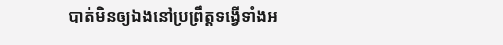បាត់មិនឲ្យឯងនៅប្រព្រឹត្តទង្វើទាំងអ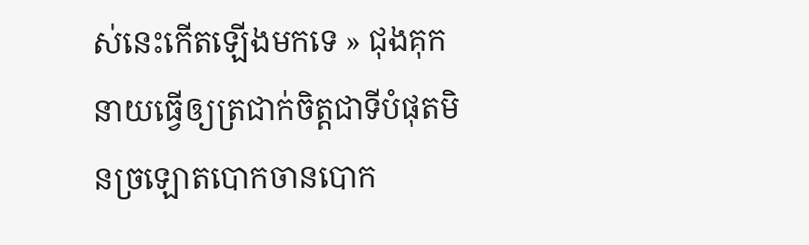ស់នេះកើតឡើងមកទេ » ជុងគុកនាយធ្វើឲ្យត្រជាក់ចិត្តជាទីបំផុតមិនច្រឡោតបោកចានបោក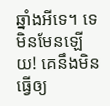ឆ្នាំងអីទេ។ ទេមិនមែនឡើយ! គេនឹងមិនធ្វើឲ្យ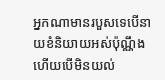អ្នកណាមានរបួសទេបើនាយខំនិយាយអស់ប៉ុណ្ណឹងហើយបើមិនយល់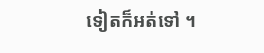ទៀតក៏អត់ទៅ ។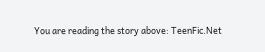You are reading the story above: TeenFic.Net